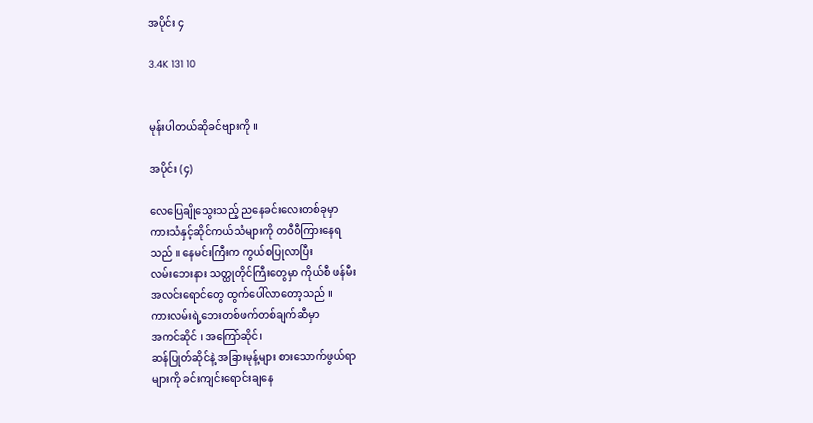အပိုင်း ၄

3.4K 131 10


မုန်းပါတယ်ဆိုခင်ဗျားကို ။

အပိုင်း (၄)

လေပြေချိုသွေးသည့် ညနေခင်းလေးတစ်ခုမှာ
ကားသံနှင့်ဆိုင်ကယ်သံများကို တ၀ီ၀ီကြားနေရ
သည် ။ နေမင်းကြီးက ကွယ်စပြုလာပြီး
လမ်းဘေးနား သတ္ထုတိုင်ကြီးတွေမှာ ကိုယ်စီ ဖန်မီး
အလင်းရောင်တွေ ထွက်ပေါ်လာတော့သည် ။
ကားလမ်းရဲ့ဘေးတစ်ဖက်တစ်ချက်ဆီမှာ
အကင်ဆိုင် ၊ အကြော်ဆိုင်၊
ဆန်ပြုတ်ဆိုင်နဲ့ အခြားမုန့်များ စားသောက်ဖွယ်ရာ
များကို ခင်းကျင်းရောင်းချနေ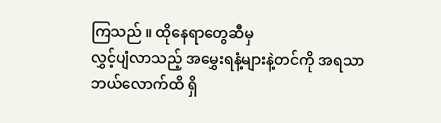ကြသည် ။ ထိုနေရာတွေဆီမှ
လွှင့်ပျံလာသည့် အမွှေးရနံ့များနဲ့တင်ကို အရသာ
ဘယ်လောက်ထိ ရှိ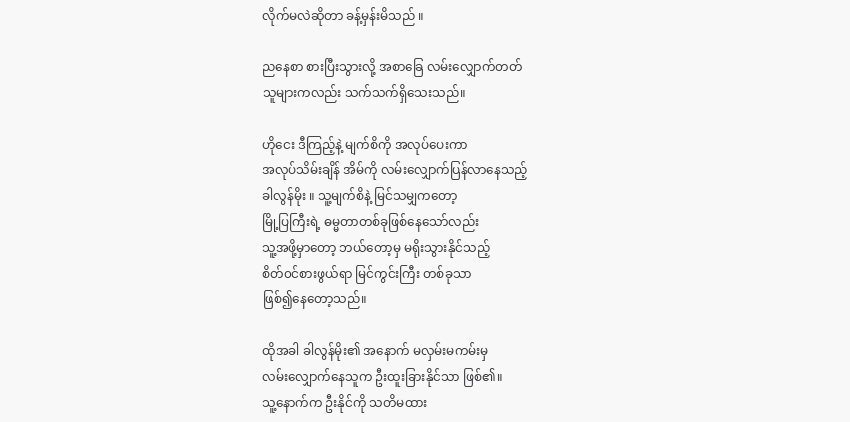လိုက်မလဲဆိုတာ ခန့်မှန်းမိသည် ။

ညနေစာ စားပြီးသွားလို့ အစာခြေ လမ်းလျှောက်တတ်
သူများကလည်း သက်သက်ရှိသေးသည်။

ဟိုငေး ဒီကြည့်နဲ့ မျက်စိကို အလုပ်ပေးကာ
အလုပ်သိမ်းချိန် အိမ်ကို လမ်းလျှောက်ပြန်လာနေသည့်
ခါလွန်မိုး ။ သူ့မျက်စိနဲ့ မြင်သမျှကတော့
မြို့ပြကြီးရဲ့ ဓမ္မတာတစ်ခုဖြစ်နေသော်လည်း
သူ့အဖို့မှာတော့ ဘယ်တော့မှ မရိုးသွားနိုင်သည့်
စိတ်၀င်စားဖွယ်ရာ မြင်ကွင်းကြီး တစ်ခုသာ
ဖြစ်၍နေတော့သည်။

ထိုအခါ ခါလွန်မိုး၏ အနောက် မလှမ်းမကမ်းမှ
လမ်းလျှောက်နေသူက ဦးထူးခြားနိုင်သာ ဖြစ်၏။
သူ့နောက်က ဦးနိုင်ကို သတိမထား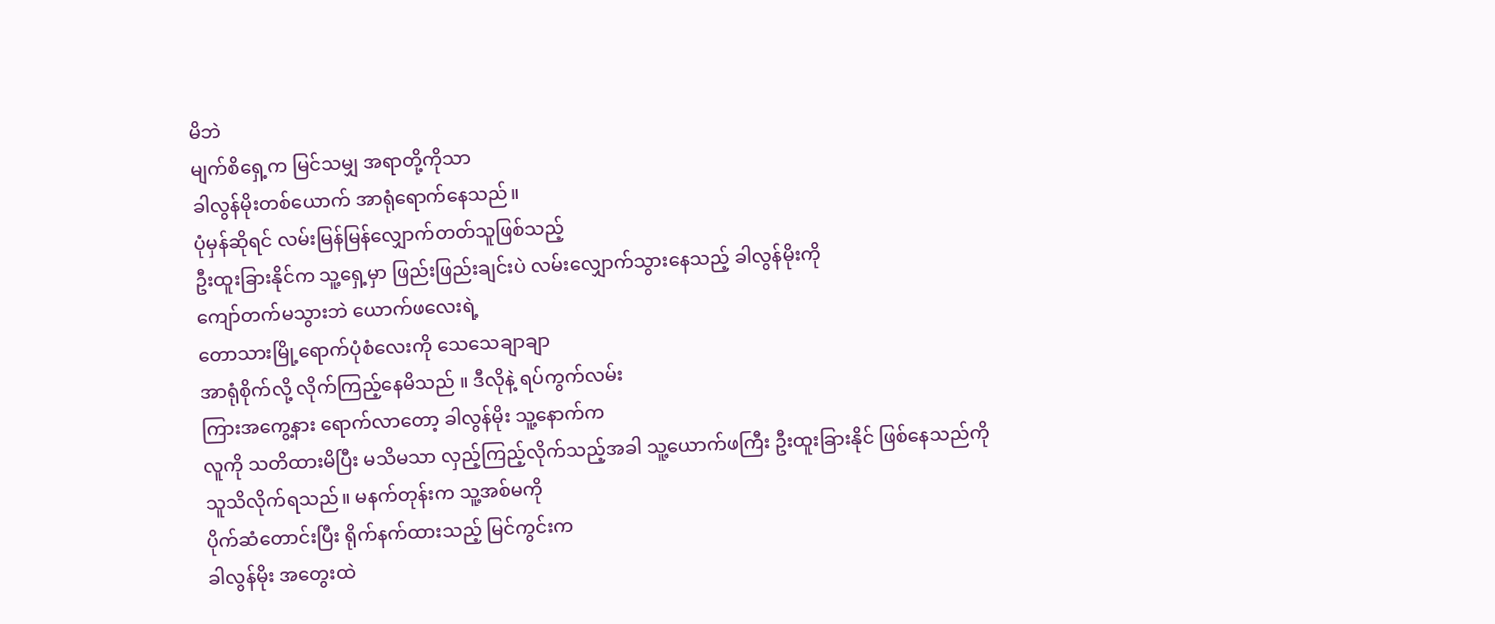မိဘဲ
မျက်စိရှေ့က မြင်သမျှ အရာတို့ကိုသာ
ခါလွန်မိုးတစ်ယောက် အာရုံရောက်နေသည်။
ပုံမှန်ဆိုရင် လမ်းမြန်မြန်လျှောက်တတ်သူဖြစ်သည့်
ဦးထူးခြားနိုင်က သူ့ရှေ့မှာ ဖြည်းဖြည်းချင်းပဲ လမ်းလျှောက်သွားနေသည့် ခါလွန်မိုးကို
ကျော်တက်မသွားဘဲ ယောက်ဖလေးရဲ့
တောသားမြို့ရောက်ပုံစံလေးကို သေသေချာချာ
အာရုံစိုက်လို့ လိုက်ကြည့်နေမိသည် ။ ဒီလိုနဲ့ ရပ်ကွက်လမ်း
ကြားအကွေ့နား ရောက်လာတော့ ခါလွန်မိုး သူ့နောက်က
လူကို သတိထားမိပြီး မသိမသာ လှည့်ကြည့်လိုက်သည့်အခါ သူ့ယောက်ဖကြီး ဦးထူးခြားနိုင် ဖြစ်နေသည်ကို
သူသိလိုက်ရသည်။ မနက်တုန်းက သူ့အစ်မကို
ပိုက်ဆံတောင်းပြီး ရိုက်နက်ထားသည့် မြင်ကွင်းက
ခါလွန်မိုး အတွေးထဲ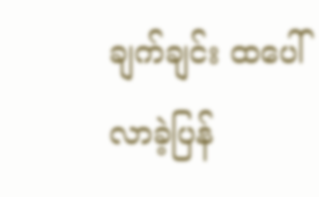ချက်ချင်း ထပေါ်လာခဲ့ပြန်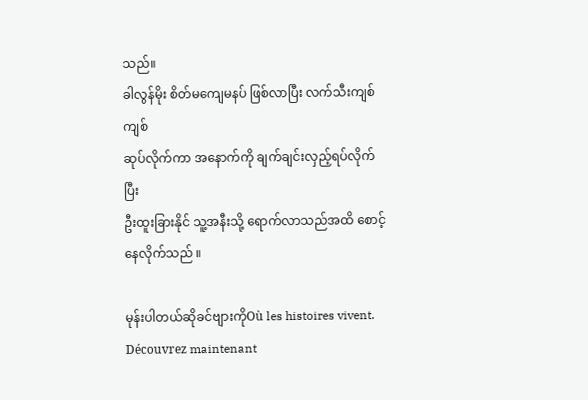သည်။
ခါလွန်မိုး စိတ်မကျေမနပ် ဖြစ်လာပြီး လက်သီးကျစ်ကျစ်
ဆုပ်လိုက်ကာ အနောက်ကို ချက်ချင်းလှည့်ရပ်လိုက်ပြီး
ဦးထူးခြားနိုင် သူ့အနီးသို့ ရောက်လာသည်အထိ စောင့်နေလိုက်သည် ။

မုန်းပါတယ်ဆိုခင်ဗျားကိုOù les histoires vivent. Découvrez maintenant